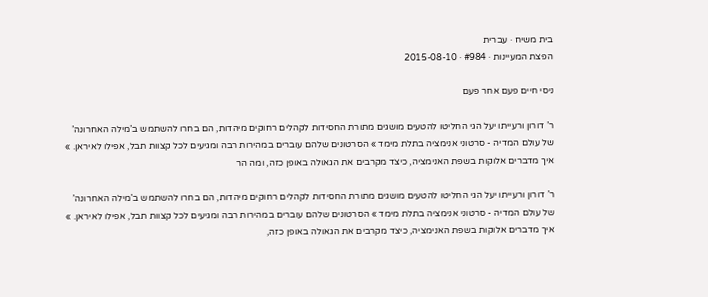בית משיח · עברית
הפצת המעיינות · #984 · 2015-08-10

ניסי חיים פעם אחר פעם

ר’ דורון ורעייתו יעל הגי החליטו להטעים מושגים מתורת החסידות לקהלים רחוקים מיהדות, הם בחרו להשתמש ב’מילה האחרונה’ של עולם המדיה - סרטוני אנימציה בתלת מימד » הסרטונים שלהם עוברים במהירות רבה ומגיעים לכל קצוות תבל, אפילו לאיראן. » איך מדברים אלוקות בשפת האנימציה, כיצד מקרבים את הגאולה באופן כזה, ומה הר

ר’ דורון ורעייתו יעל הגי החליטו להטעים מושגים מתורת החסידות לקהלים רחוקים מיהדות, הם בחרו להשתמש ב’מילה האחרונה’ של עולם המדיה - סרטוני אנימציה בתלת מימד » הסרטונים שלהם עוברים במהירות רבה ומגיעים לכל קצוות תבל, אפילו לאיראן. » איך מדברים אלוקות בשפת האנימציה, כיצד מקרבים את הגאולה באופן כזה,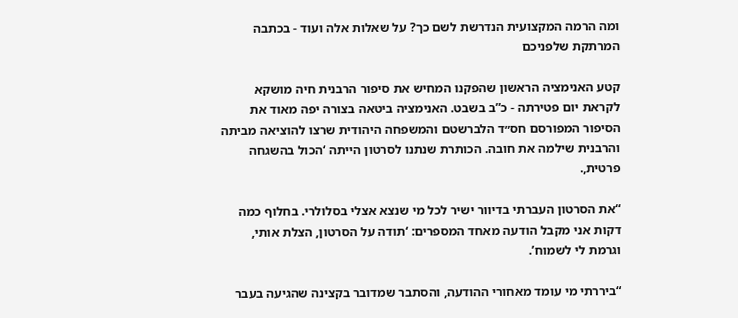ומה הרמה המקצועית הנדרשת לשם כך? על שאלות אלה ועוד - בכתבה המרתקת שלפניכם

קטע האנימציה הראשון שהפקנו המחיש את סיפור הרבנית חיה מושקא לקראת יום פטירתה - כ”ב בשבט. האנימציה ביטאה בצורה יפה מאוד את הסיפור המפורסם חס״ד הלברשטם והמשפחה היהודית שרצו להוציאה מביתה והרבנית שילמה את חובה. הכותרת שנתנו לסרטון הייתה ‘הכול בהשגחה פרטית,.

“את הסרטון העברתי בדיוור ישיר לכל מי שנצא אצלי בסלולרי. בחלוף כמה דקות אני מקבל הודעה מאחד המספרים: ‘תודה על הסרטון, הצלת אותי, וגרמת לי לשמוח’.

“ביררתי מי עומד מאחורי ההודעה, והסתבר שמדובר בקצינה שהגיעה בעבר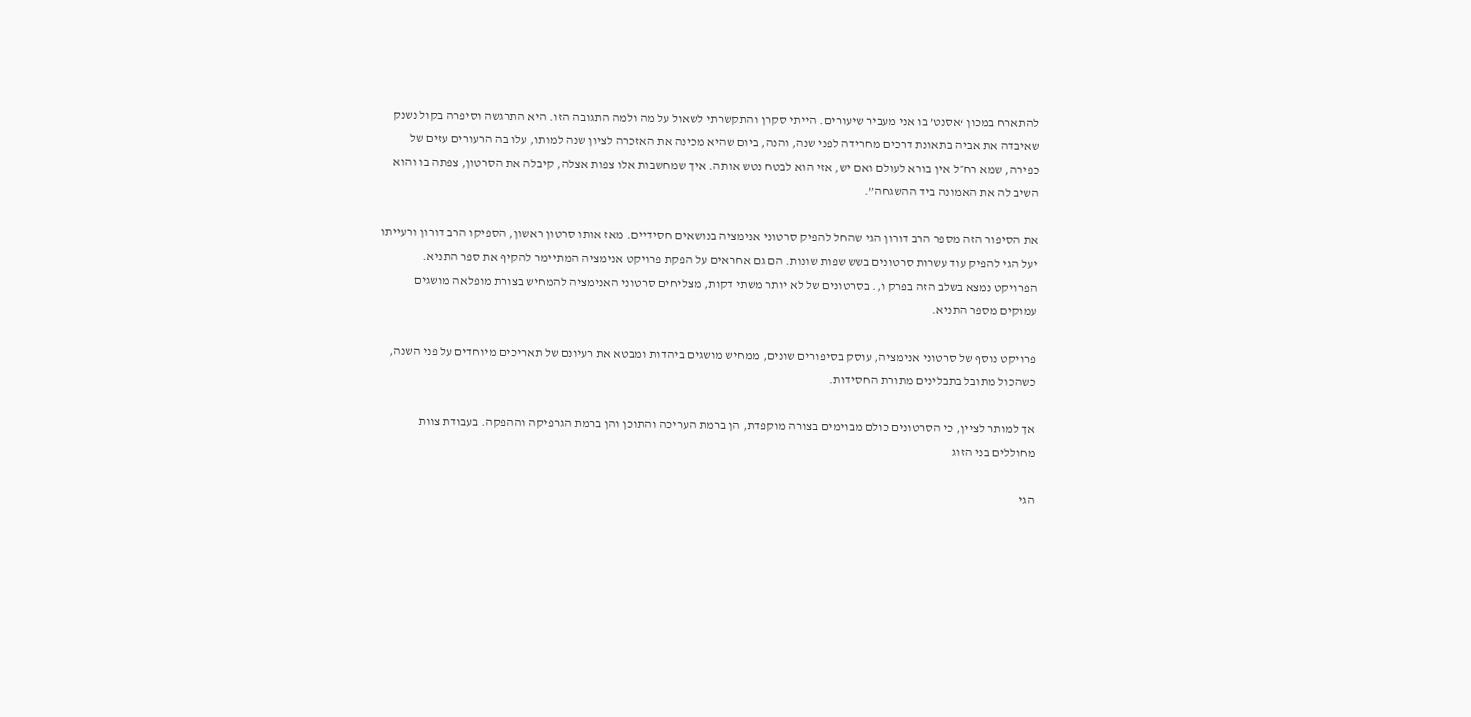להתארח במכון ‘אסנט’ בו אני מעביר שיעורים. הייתי סקרן והתקשרתי לשאול על מה ולמה התגובה הזו. היא התרגשה וסיפרה בקול נשנק שאיבדה את אביה בתאונת דרכים מחרידה לפני שנה, והנה, ביום שהיא מכינה את האזכרה לציון שנה למותו, עלו בה הרעורים עזים של כפירה, שמא רח״ל אין בורא לעולם ואם יש, אזי הוא לבטח נטש אותה. איך שמחשבות אלו צפות אצלה, קיבלה את הסרטון, צפתה בו והוא השיב לה את האמונה ביד ההשגחה”.

את הסיפור הזה מספר הרב דורון הגי שהחל להפיק סרטוני אנימציה בנושאים חסידיים. מאז אותו סרטון ראשון, הספיקו הרב דורון ורעייתו יעל הגי להפיק עוד עשרות סרטונים בשש שפות שונות. הם גם אחראים על הפקת פרויקט אנימציה המתיימר להקיף את ספר התניא. הפרויקט נמצא בשלב הזה בפרק ו,. בסרטונים של לא יותר משתי דקות, מצליחים סרטוני האנימציה להמחיש בצורת מופלאה מושגים עמוקים מספר התניא.

פרויקט נוסף של סרטוני אנימציה, עוסק בסיפורים שונים, ממחיש מושגים ביהדות ומבטא את רעיונם של תאריכים מיוחדים על פני השנה, כשהכול מתובל בתבלינים מתורת החסידות.

אך למותר לציין, כי הסרטונים כולם מבוימים בצורה מוקפדת, הן ברמת העריכה והתוכן והן ברמת הגרפיקה וההפקה. בעבודת צוות מחוללים בני הזוג

הגי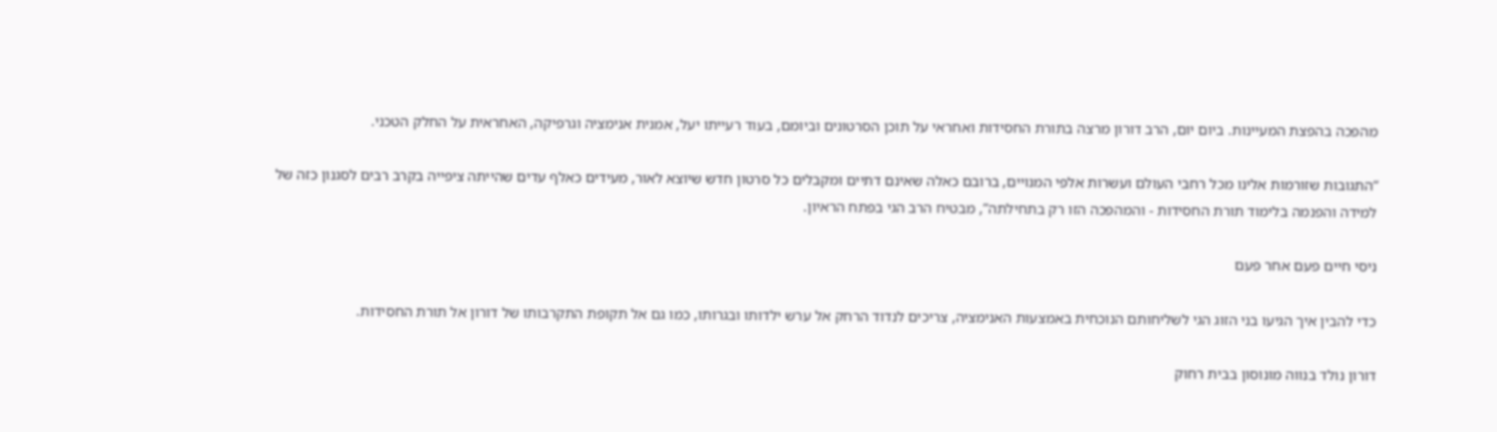מהפכה בהפצת המעיינות. ביום יום, הרב דורון מרצה בתורת החסידות ואחראי על תוכן הסרטונים וביומם, בעוד רעייתו יעל, אמנית אנימציה וגרפיקה, האחראית על החלק הטכני.

“התגובות שזורמות אלינו מכל רחבי העולם ועשרות אלפי המנויים, ברובם כאלה שאינם דתיים ומקבלים כל סרטון חדש שיוצא לאור, מעידים כאלף עדים שהייתה ציפייה בקרב רבים לסגנון כזה של למידה והפנמה בלימוד תורת החסידות - והמהפכה הזו רק בתחילתה”, מבטיח הרב הגי בפתח הראיון.

ניסי חיים פעם אחר פעם

כדי להבין איך הגיעו בני הזוג הגי לשליחותם הנוכחית באמצעות האנימציה, צריכים לנדוד הרחק אל ערש ילדותו ובגרותו, כמו גם אל תקופת התקרבותו של דורון אל תורת החסידות.

דורון נולד בנווה מונוסון בבית רחוק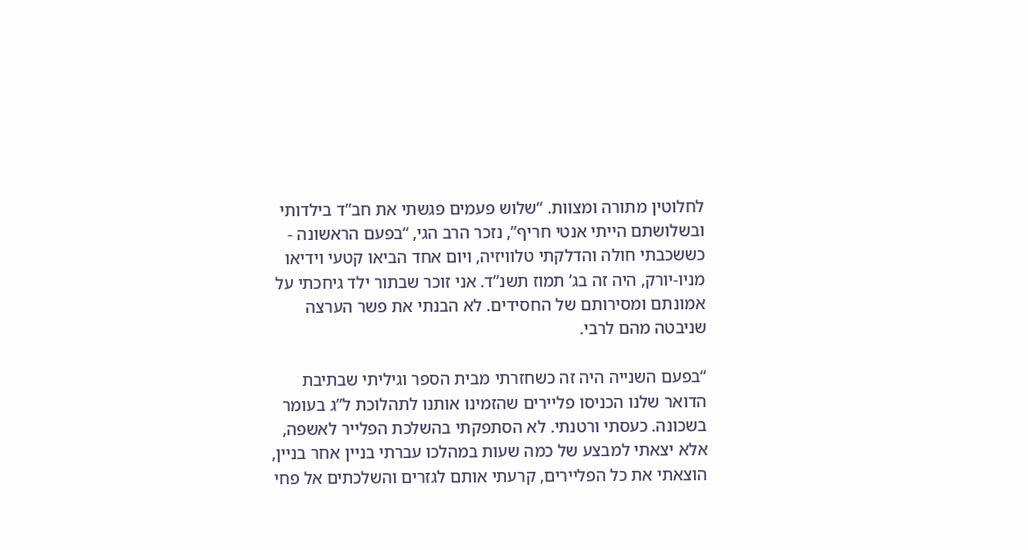לחלוטין מתורה ומצוות. “שלוש פעמים פגשתי את חב”ד בילדותי ובשלושתם הייתי אנטי חריף”, נזכר הרב הגי, “בפעם הראשונה - כששכבתי חולה והדלקתי טלוויזיה, ויום אחד הביאו קטעי וידיאו מניו-יורק, היה זה בג’ תמוז תשנ”ד. אני זוכר שבתור ילד גיחכתי על אמונתם ומסירותם של החסידים. לא הבנתי את פשר הערצה שניבטה מהם לרבי.

“בפעם השנייה היה זה כשחזרתי מבית הספר וגיליתי שבתיבת הדואר שלנו הכניסו פליירים שהזמינו אותנו לתהלוכת ל”ג בעומר בשכונה. כעסתי ורטנתי. לא הסתפקתי בהשלכת הפלייר לאשפה, אלא יצאתי למבצע של כמה שעות במהלכו עברתי בניין אחר בניין, הוצאתי את כל הפליירים, קרעתי אותם לגזרים והשלכתים אל פחי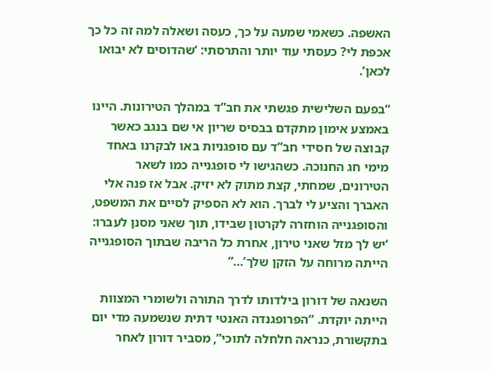האשפה. כשאמי שמעה על כך, כעסה ושאלה למה זה כל כך אכפת לי? כעסתי עוד יותר והתרסתי: ‘שהדוסים לא יבואו לכאן’.

“בפעם השלישית פגשתי את חב”ד במהלך הטירונות. היינו באמצע אימון מתקדם בבסיס שריון אי שם בנגב כאשר קבוצה של חסידי חב”ד עם סופגניות באו לבקרנו באחד מימי חג החנוכה. כשהגישו לי סופגנייה כמו לשאר הטירונים, שמחתי, קצת מתוק לא יזיק. אבל אז פנה אלי האברך והציע לי לברך. הוא לא הספיק לסיים את המשפט, והסופגנייה הוחזרה לקרטון שבידו, תוך שאני מסנן לעברו: ‘יש לך מזל שאני טירון, אחרת כל הריבה שבתוך הסופגנייה הייתה מרוחה על הזקן שלך’…”

השנאה של דורון בילדותו לדרך התורה ולשומרי המצוות הייתה יוקדת. “הפרופגנדה האנטי דתית שנשמעה מדי יום בתקשורת, כנראה חלחלה לתוכי”, מסביר דורון לאחר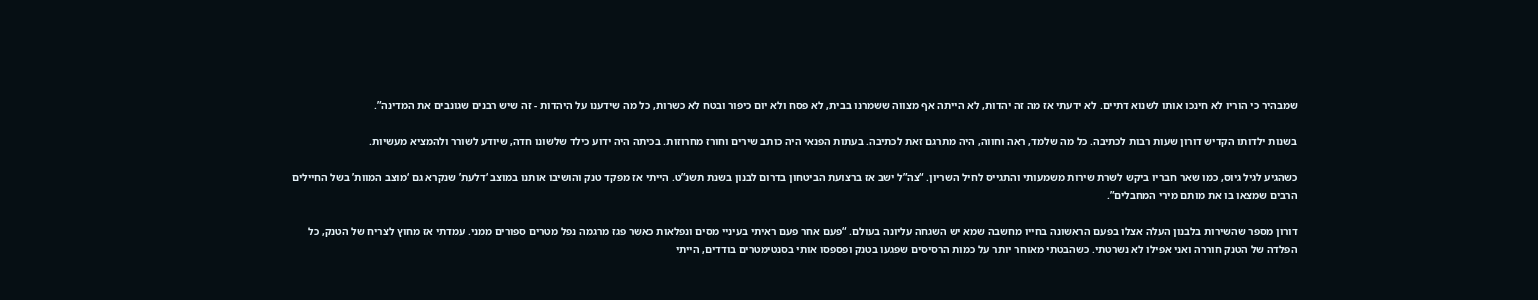שמבהיר כי הוריו לא חינכו אותו לשנוא דתיים. לא ידעתי אז מה זה יהדות, לא הייתה אף מצווה ששמרנו בבית, לא פסח ולא יום כיפור ובטח לא כשרות, כל מה שידענו על היהדות - זה שיש רבנים שגונבים את המדינה”.

בשנות ילדותו הקדיש דורון שעות רבות לכתיבה. כל מה שלמד, ראה וחווה, היה מתרגם זאת לכתיבה. בעתות הפנאי היה כותב שירים וחורז מחרוזות. בכיתה היה ידוע כילד שלשונו חדה, שיודע לשורר ולהמציא מעשיות.

כשהגיע לגיל גיוס, כמו שאר חבריו ביקש לשרת שירות משמעותי והתגייס לחיל השריון. “צה”ל ישב אז ברצועת הביטחון בדרום לבנון בשנת תשנ”ט. הייתי אז מפקד טנק והושיבו אותנו במוצב ‘דלעת’ שנקרא גם ‘מוצב המוות’ בשל החיילים הרבים שמצאו בו את מותם מירי המחבלים”.

דורון מספר שהשירות בלבנון העלה אצלו בפעם הראשונה בחייו מחשבה שמא יש השגחה עליונה בעולם. “פעם אחר פעם ראיתי בעיניי מסים ונפלאות כאשר פגז מרגמה נפל מטרים ספורים ממני. עמדתי אז מחוץ לצריח של הטנק, כל הפלדה של הטנק חוררה ואני אפילו לא נשרטתי. כשהבטתי מאוחר יותר על כמות הרסיסים שפגעו בטנק ופספסו אותי בסנטימטרים בודדים, הייתי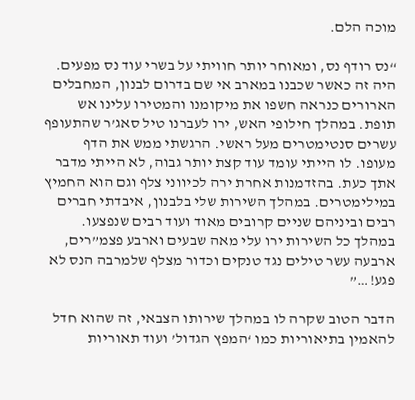מוכה הלם.

“נס רודף נס, ומאוחר יותר חוויתי על בשרי עוד נס מפעים. היה זה כאשר שכבנו במארב אי שם בדרום לבנון, המחבלים הארורים כנראה חשפו את מיקומנו והמטירו עלינו אש תופת. במהלך חילופי האש, ירו לעברנו טיל סאג’ר שהתעופף עשרים סנטימטרים מעל ראשי. הרגשתי ממש את הדף מעופו. לו הייתי עומד עוד קצת יותר גבוה, לא הייתי מדבר אתך כעת. בהזדמנות אחרת ירה לכיווני צלף וגם הוא החמיץ במילימטרים. במהלך השירות שלי בלבנון, איבדתי חברים רבים וביניהם שניים קרובים מאוד ועוד רבים שנפצעו. במהלך כל השירות ירו עלי מאה שבעים וארבע פצמ”רים, ארבעה עשר טילים נגד טנקים וכדור מצלף שלמרבה הנס לא פגע!…”

הדבר הטוב שקרה לו במהלך שירותו הצבאי, זה שהוא חדל להאמין בתיאוריות כמו ‘המפץ הגדול’ ועוד תאוריות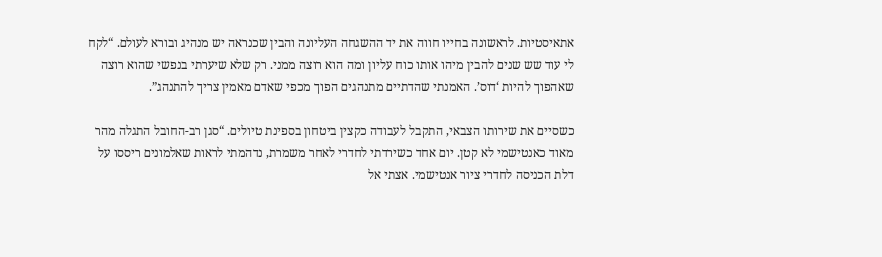אתאיסטיות. לראשונה בחייו חווה את יד ההשגחה העליונה והבין שכנראה יש מנהיג ובורא לעולם. “לקח לי עוד שש שנים להבין מיהו אותו כוח עליון ומה הוא רוצה ממני. רק שלא שיערתי בנפשי שהוא רוצה שאהפוך להיות ‘דוס’. האמנתי שהדתיים מתנהגים הפוך מכפי שאדם מאמין צריך להתנהג”.

כשסיים את שירותו הצבאי, התקבל לעבודה כקצין ביטחון בספינת טיולים. “סגן רב-החובל התגלה מהר מאוד כאנטישמי לא קטן. יום אחד כשירדתי לחדרי לאחר משמרת, נדהמתי לראות שאלמונים ריססו על דלת הכניסה לחדרי ציור אנטישמי. אצתי אל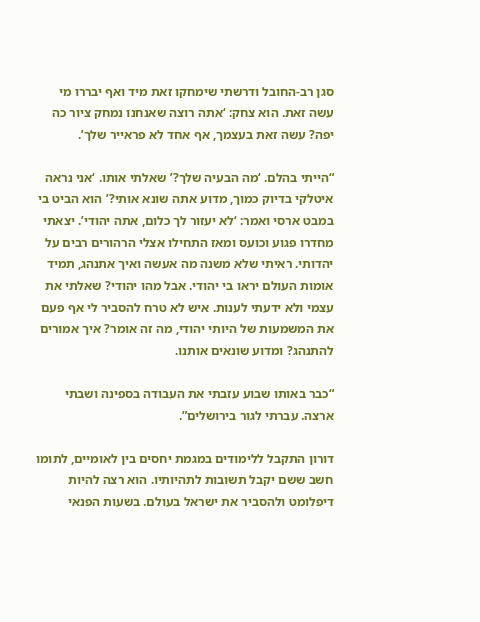סגן רב-החובל ודרשתי שימחקו זאת מיד ואף יבררו מי עשה זאת. הוא צחק: ‘אתה רוצה שאנחנו נמחק ציור כה יפה? עשה זאת בעצמך, אף אחד לא פראייר שלך’.

“הייתי בהלם. ‘מה הבעיה שלך?’ שאלתי אותו. ‘אני נראה איטלקי בדיוק כמוך, מדוע אתה שונא אותי?’ הוא הביט בי במבט ארסי ואמר: ‘לא יעזור לך כלום, אתה יהודי’. יצאתי מחדרו פגוע וכועס ומאז התחילו אצלי הרהורים רבים על יהדותי. ראיתי שלא משנה מה אעשה ואיך אתנהג, תמיד אומות העולם יראו בי יהודי. אבל מהו יהודי? שאלתי את עצמי ולא ידעתי לענות. איש לא טרח להסביר לי אף פעם את המשמעות של היותי יהודי, מה זה אומר? איך אמורים להתנהג? ומדוע שונאים אותנו.

“כבר באותו שבוע עזבתי את העבודה בספינה ושבתי ארצה. עברתי לגור בירושלים”.

דורון התקבל ללימודים במגמת יחסים בין לאומיים, לתומו חשב ששם יקבל תשובות לתהיותיו. הוא רצה להיות דיפלומט ולהסביר את ישראל בעולם. בשעות הפנאי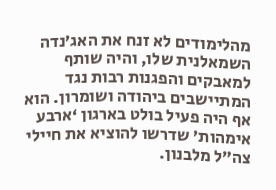מהלימודים לא זנח את האג’נדה השמאלנית שלו, והיה שותף למאבקים והפגנות רבות נגד המתיישבים ביהודה ושומרון. הוא אף היה פעיל בולט בארגון ‘ארבע אימהות’ שדרשו להוציא את חיילי צה”ל מלבנון.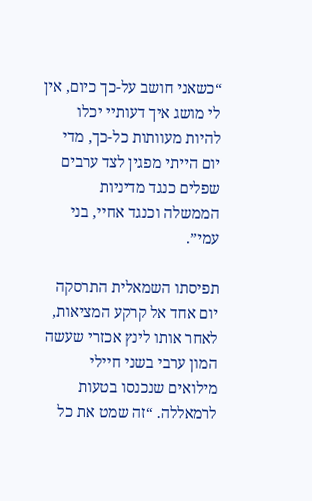“כשאני חושב על-כך כיום, אין לי מושג איך דעותיי יכלו להיות מעוותות כל-כך, מדי יום הייתי מפגין לצד ערבים שפלים כנגד מדיניות הממשלה וכנגד אחיי, בני עמי”.

תפיסתו השמאלית התרסקה יום אחד אל קרקע המציאות, לאחר אותו לינץ אכזרי שעשה המון ערבי בשני חיילי מילואים שנכנסו בטעות לרמאללה. “זה שמט את כל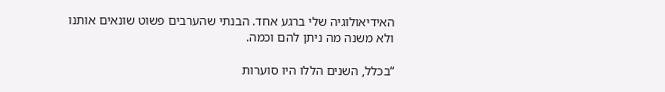האידיאולוגיה שלי ברגע אחד. הבנתי שהערבים פשוט שונאים אותנו ולא משנה מה ניתן להם וכמה.

“בכלל, השנים הללו היו סוערות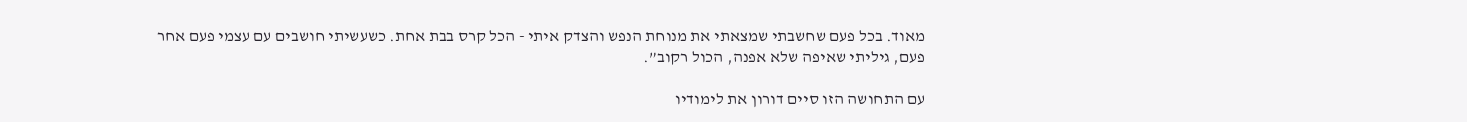מאוד. בכל פעם שחשבתי שמצאתי את מנוחת הנפש והצדק איתי - הכל קרס בבת אחת. כשעשיתי חושבים עם עצמי פעם אחר פעם, גיליתי שאיפה שלא אפנה, הכול רקוב”.

עם התחושה הזו סיים דורון את לימודיו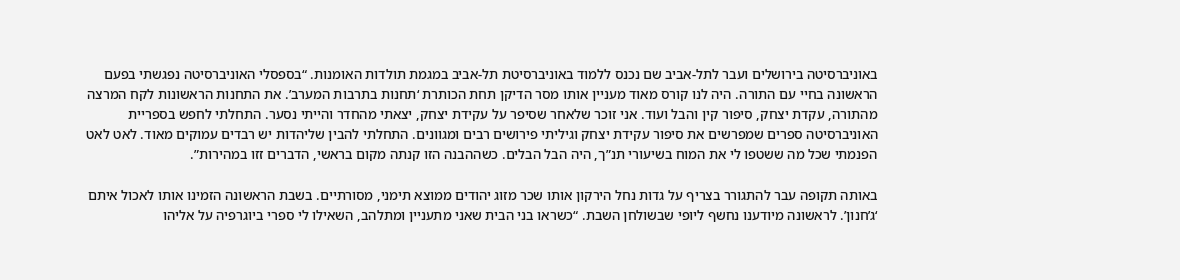באוניברסיטה בירושלים ועבר לתל-אביב שם נכנס ללמוד באוניברסיטת תל-אביב במגמת תולדות האומנות. “בספסלי האוניברסיטה נפגשתי בפעם הראשונה בחיי עם התורה. היה לנו קורס מאוד מעניין אותו מסר הדיקן תחת הכותרת ‘תחנות בתרבות המערב’. את התחנות הראשונות לקח המרצה מהתורה, עקדת יצחק, סיפור קין והבל ועוד. אני זוכר שלאחר שסיפר על עקידת יצחק, יצאתי מהחדר והייתי נסער. התחלתי לחפש בספריית האוניברסיטה ספרים שמפרשים את סיפור עקידת יצחק וגיליתי פירושים רבים ומגוונים. התחלתי להבין שליהדות יש רבדים עמוקים מאוד. לאט לאט הפנמתי שכל מה ששטפו לי את המוח בשיעורי תנ”ך, היה הבל הבלים. כשההבנה הזו קנתה מקום בראשי, הדברים זזו במהירות”.

באותה תקופה עבר להתגורר בצריף על גדות נחל הירקון אותו שכר מזוג יהודים ממוצא תימני, מסורתיים. בשבת הראשונה הזמינו אותו לאכול איתם ‘ג’חנון’. לראשונה מיודענו נחשף ליופי שבשולחן השבת. “כשראו בני הבית שאני מתעניין ומתלהב, השאילו לי ספרי ביוגרפיה על אליהו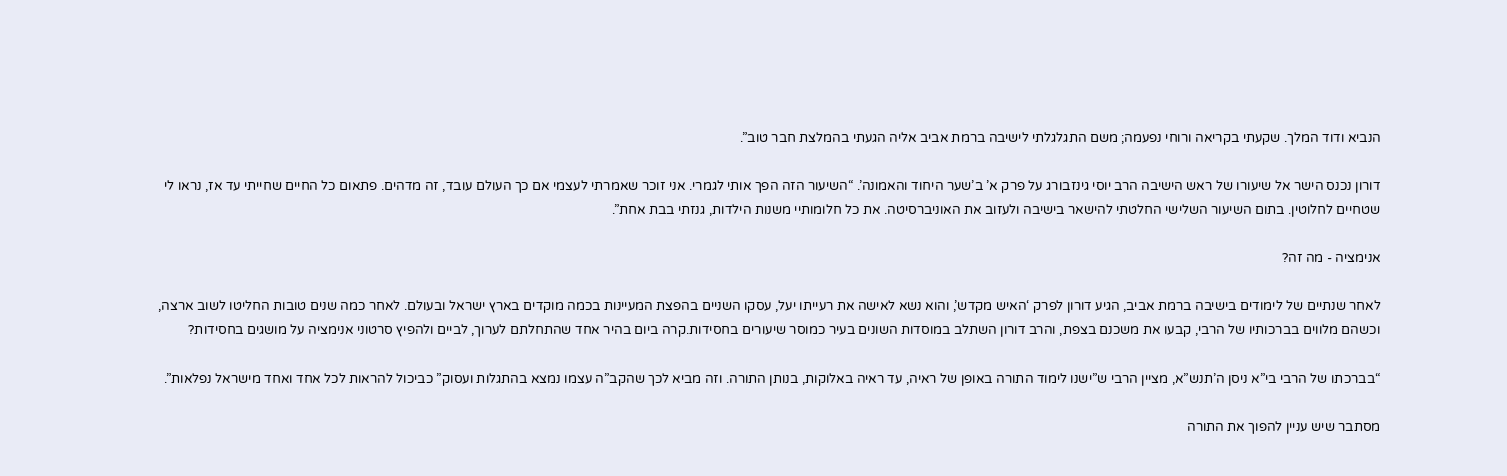הנביא ודוד המלך. שקעתי בקריאה ורוחי נפעמה; משם התגלגלתי לישיבה ברמת אביב אליה הגעתי בהמלצת חבר טוב”.

דורון נכנס הישר אל שיעורו של ראש הישיבה הרב יוסי גינזבורג על פרק א’ ב’שער היחוד והאמונה’. “השיעור הזה הפך אותי לגמרי. אני זוכר שאמרתי לעצמי אם כך העולם עובד, זה מדהים. פתאום כל החיים שחייתי עד אז, נראו לי שטחיים לחלוטין. בתום השיעור השלישי החלטתי להישאר בישיבה ולעזוב את האוניברסיטה. את כל חלומותיי משנות הילדות, גנזתי בבת אחת”.

אנימציה - מה זה?

לאחר שנתיים של לימודים בישיבה ברמת אביב, הגיע דורון לפרק ‘האיש מקדש’, והוא נשא לאישה את רעייתו יעל, עסקו השניים בהפצת המעיינות בכמה מוקדים בארץ ישראל ובעולם. לאחר כמה שנים טובות החליטו לשוב ארצה, וכשהם מלווים בברכותיו של הרבי, קבעו את משכנם בצפת, והרב דורון השתלב במוסדות השונים בעיר כמוסר שיעורים בחסידות.קרה ביום בהיר אחד שהתחלתם לערוך, לביים ולהפיץ סרטוני אנימציה על מושגים בחסידות?

“בברכתו של הרבי בי”א ניסן ה’תנש”א, מציין הרבי ש”ישנו לימוד התורה באופן של ראיה, עד ראיה באלוקות, בנותן התורה. וזה מביא לכך שהקב”ה עצמו נמצא בהתגלות ועסוק” כביכול להראות לכל אחד ואחד מישראל נפלאות”.

מסתבר שיש עניין להפוך את התורה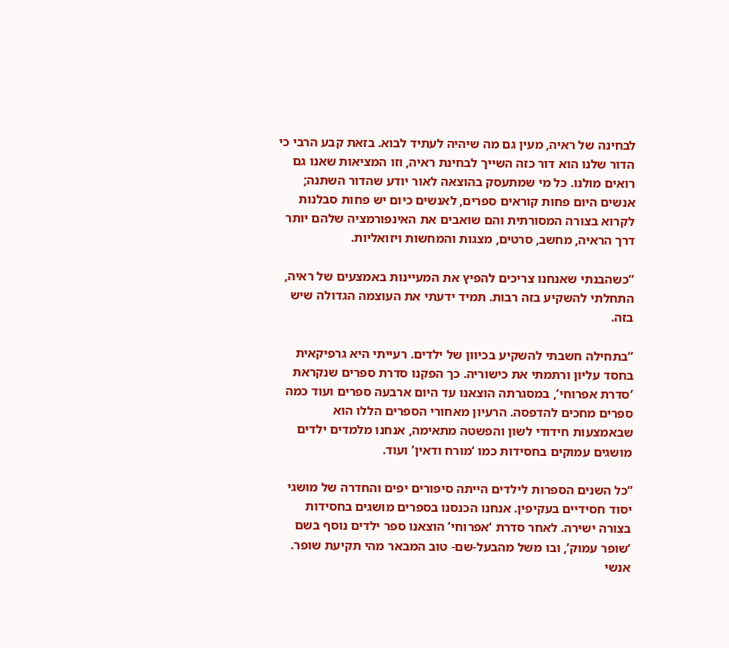לבחינה של ראיה, מעין גם מה שיהיה לעתיד לבוא. בזאת קבע הרבי כי הדור שלנו הוא דור כזה השייך לבחינת ראיה, וזו המציאות שאנו גם רואים מולנו. כל מי שמתעסק בהוצאה לאור יודע שהדור השתנה; אנשים היום פחות קוראים ספרים, לאנשים כיום יש פחות סבלנות לקרוא בצורה המסורתית והם שואבים את האינפורמציה שלהם יותר דרך הראיה, מחשב, סרטים, מצגות והמחשות ויזואליות.

“כשהבנתי שאנחנו צריכים להפיץ את המעיינות באמצעים של ראיה, התחלתי להשקיע בזה רבות. תמיד ידעתי את העוצמה הגדולה שיש בזה.

“בתחילה חשבתי להשקיע בכיוון של ילדים. רעייתי היא גרפיקאית בחסד עליון ורתמתי את כישוריה. כך הפקנו סדרת ספרים שנקראת ‘סדרת אפרוחי’, במסגרתה הוצאנו עד היום ארבעה ספרים ועוד כמה ספרים מחכים להדפסה. הרעיון מאחורי הספרים הללו הוא שבאמצעות חידודי לשון והפשטה מתאימה, אנחנו מלמדים ילדים מושגים עמוקים בחסידות כמו ‘מורח ודאין’ ועוד.

“כל השנים הספרות לילדים הייתה סיפורים יפים והחדרה של מושגי יסוד חסידיים בעקיפין. אנחנו הכנסנו בספרים מושגים בחסידות בצורה ישירה. לאחר סדרת ‘אפרוחי’ הוצאנו ספר ילדים נוסף בשם ‘שופר עמוק’, ובו משל מהבעל-שם- טוב המבאר מהי תקיעת שופר. אנשי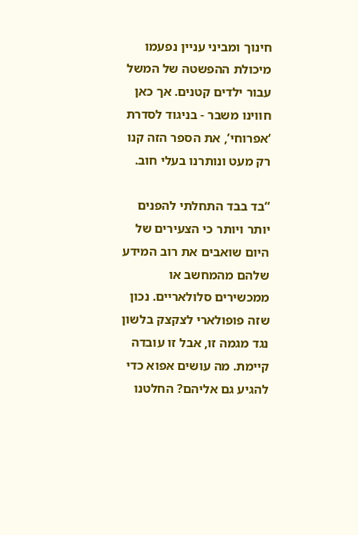חינוך ומביני עניין נפעמו מיכולת ההפשטה של המשל עבור ילדים קטנים. אך כאן חווינו משבר - בניגוד לסדרת ‘אפרוחי’, את הספר הזה קנו רק מעט ונותרנו בעלי חוב.

“בד בבד התחלתי להפנים יותר ויותר כי הצעירים של היום שואבים את רוב המידע שלהם מהמחשב או ממכשירים סלולאריים. נכון שזה פופולארי לצקצק בלשון נגד מגמה זו, אבל זו עובדה קיימת. מה עושים אפוא כדי להגיע גם אליהם? החלטנו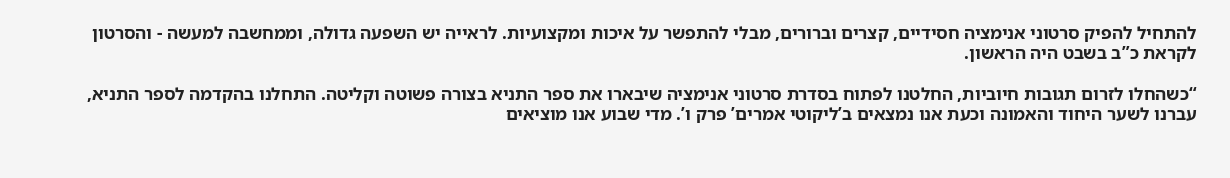להתחיל להפיק סרטוני אנימציה חסידיים, קצרים וברורים, מבלי להתפשר על איכות ומקצועיות. לראייה יש השפעה גדולה, וממחשבה למעשה - והסרטון לקראת כ”ב בשבט היה הראשון.

“כשהחלו לזרום תגובות חיוביות, החלטנו לפתוח בסדרת סרטוני אנימציה שיבארו את ספר התניא בצורה פשוטה וקליטה. התחלנו בהקדמה לספר התניא, עברנו לשער היחוד והאמונה וכעת אנו נמצאים ב’ליקוטי אמרים’ פרק ו’. מדי שבוע אנו מוציאים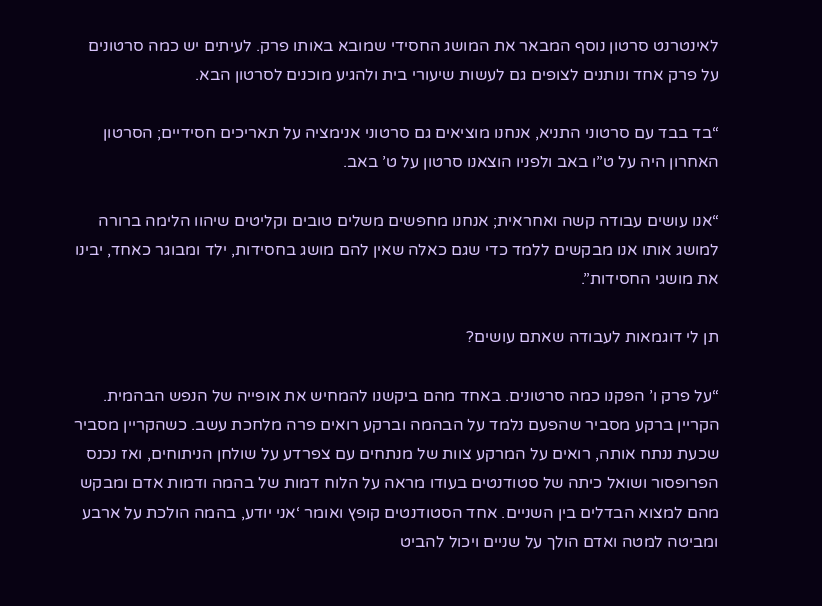לאינטרנט סרטון נוסף המבאר את המושג החסידי שמובא באותו פרק. לעיתים יש כמה סרטונים על פרק אחד ונותנים לצופים גם לעשות שיעורי בית ולהגיע מוכנים לסרטון הבא.

“בד בבד עם סרטוני התניא, אנחנו מוציאים גם סרטוני אנימציה על תאריכים חסידיים; הסרטון האחרון היה על ט”ו באב ולפניו הוצאנו סרטון על ט’ באב.

“אנו עושים עבודה קשה ואחראית; אנחנו מחפשים משלים טובים וקליטים שיהוו הלימה ברורה למושג אותו אנו מבקשים ללמד כדי שגם כאלה שאין להם מושג בחסידות, ילד ומבוגר כאחד, יבינו את מושגי החסידות”.

תן לי דוגמאות לעבודה שאתם עושים?

“על פרק ו’ הפקנו כמה סרטונים. באחד מהם ביקשנו להמחיש את אופייה של הנפש הבהמית. הקריין ברקע מסביר שהפעם נלמד על הבהמה וברקע רואים פרה מלחכת עשב. כשהקריין מסביר שכעת ננתח אותה, רואים על המרקע צוות של מנתחים עם צפרדע על שולחן הניתוחים, ואז נכנס הפרופסור ושואל כיתה של סטודנטים בעודו מראה על הלוח דמות של בהמה ודמות אדם ומבקש מהם למצוא הבדלים בין השניים. אחד הסטודנטים קופץ ואומר ‘אני יודע, בהמה הולכת על ארבע ומביטה למטה ואדם הולך על שניים ויכול להביט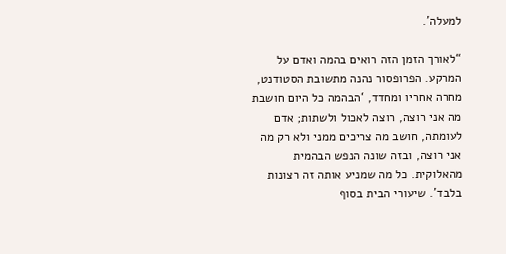למעלה’.

“לאורך הזמן הזה רואים בהמה ואדם על המרקע. הפרופסור נהנה מתשובת הסטודנט, מחרה אחריו ומחדד, ‘הבהמה כל היום חושבת מה אני רוצה, רוצה לאכול ולשתות; אדם לעומתה, חושב מה צריכים ממני ולא רק מה אני רוצה, ובזה שונה הנפש הבהמית מהאלוקית. כל מה שמניע אותה זה רצונות בלבד’. שיעורי הבית בסוף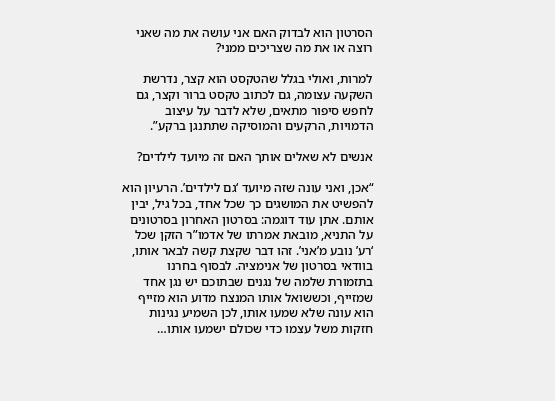הסרטון הוא לבדוק האם אני עושה את מה שאני רוצה או את מה שצריכים ממני?

למרות, ואולי בגלל שהטקסט הוא קצר, נדרשת השקעה עצומה, גם לכתוב טקסט ברור וקצר, גם לחפש סיפור מתאים, שלא לדבר על עיצוב הדמויות, הרקעים והמוסיקה שתתנגן ברקע”.

אנשים לא שאלים אותך האם זה מיועד לילדים?

“אכן, ואני עונה שזה מיועד ‘גם לילדים’. הרעיון הוא להפשיט את המושגים כך שכל אחד, בכל גיל, יבין אותם. אתן עוד דוגמה: בסרטון האחרון בסרטונים על התניא, מובאת אמרתו של אדמו”ר הזקן שכל ‘רע’ נובע מ’אני’. זהו דבר שקצת קשה לבאר אותו, בוודאי בסרטון של אנימציה. לבסוף בחרנו בתזמורת שלמה של נגנים שבתוכם יש נגן אחד שמזייף, וכששואל אותו המנצח מדוע הוא מזייף הוא עונה שלא שמעו אותו, לכן השמיע נגינות חזקות משל עצמו כדי שכולם ישמעו אותו…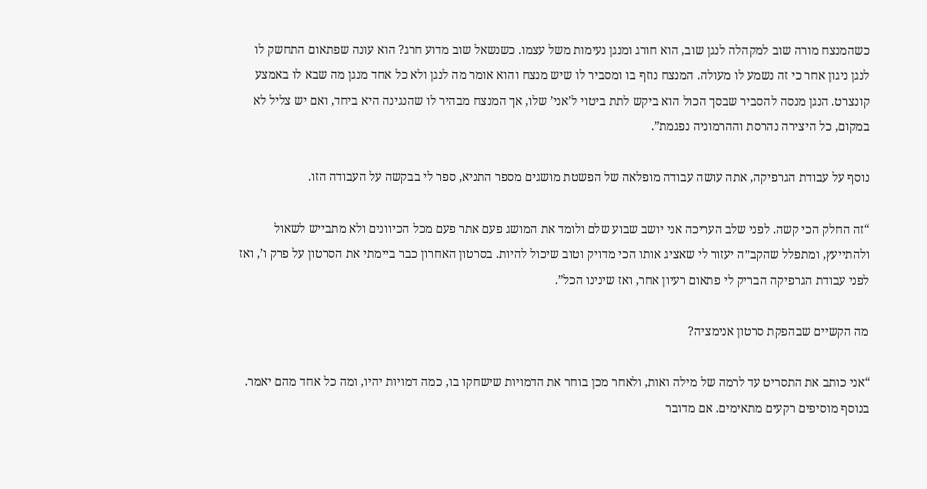כשהמנצח מורה שוב למקהלה לנגן שוב, הוא חורג ומנגן נעימות משל עצמו. כשנשאל שוב מדוע חרג? הוא עונה שפתאום התחשק לו לנגן ניגון אחר כי זה נשמע לו מעולה. המנצח נוזף בו ומסביר לו שיש מנצח והוא אומר מה לנגן ולא כל אחד מנגן מה שבא לו באמצע קונצרט. הנגן מנסה להסביר שבסך הכול הוא ביקש לתת ביטוי ל’אני’ שלו, אך המנצח מבהיר לו שהנגינה היא ביחד, ואם יש צליל לא במקום, כל היצירה נהרסת וההרמוניה נפגמת”.

נוסף על עבודת הגרפיקה, אתה עושה עבודה מופלאה של הפשטת מושגים מספר התניא, ספר לי בבקשה על העבודה הזו.

“זה החלק הכי קשה. לפני שלב העריכה אני יושב שבוע שלם ולומד את המושג פעם אתר פעם מכל הכיוונים ולא מתבייש לשאול ולהתייעץ, ומתפלל שהקב״ה יעזור לי שאציג אותו הכי מדויק וטוב שיכול להיות. בסרטון האחרון כבר ביימתי את הסרטון על פרק ו’, ואז לפני עבודת הגרפיקה הבריק לי פתאום רעיון אחר, ואז שינינו הכל”.

מה הקשיים שבהפקת סרטון אנימציה?

“אני כותב את התסריט עד לרמה של מילה ואות, ולאחר מכן בוחר את הדמויות שישחקו בו, כמה דמויות יהיו, ומה כל אחד מהם יאמר. בנוסף מוסיפים רקעים מתאימים. אם מדובר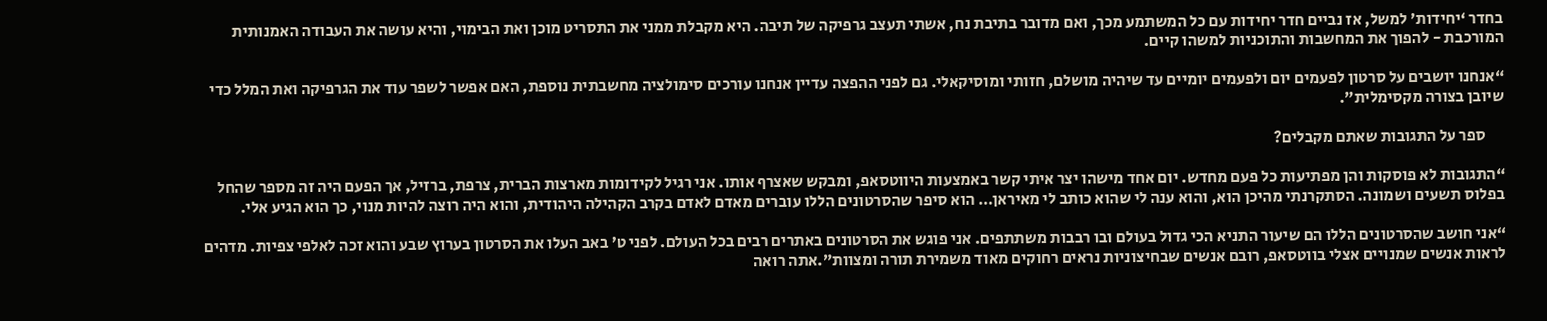בחדר ‘יחידות’ למשל, אז נביים חדר יחידות עם כל המשתמע מכך, ואם מדובר בתיבת נח, אשתי תעצב גרפיקה של תיבה. היא מקבלת ממני את התסריט מוכן ואת הבימוי, והיא עושה את העבודה האמנותית המורכבת - להפוך את המחשבות והתוכניות למשהו קיים.

“אנחנו יושבים על סרטון לפעמים יום ולפעמים יומיים עד שיהיה מושלם, חזותי ומוסיקאלי. גם לפני ההפצה עדיין אנחנו עורכים סימולציה מחשבתית נוספת, האם אפשר לשפר עוד את הגרפיקה ואת המלל כדי שיובן בצורה מקסימלית”.

      ספר על התגובות שאתם מקבלים?

“התגובות לא פוסקות והן מפתיעות כל פעם מחדש. יום אחד מישהו יצר איתי קשר באמצעות היווטסאפ, ומבקש שאצרף אותו. אני רגיל לקידומות מארצות הברית, צרפת, ברזיל, אך הפעם היה זה מספר שהחל בפלוס תשעים ושמונה. הסתקרנתי מהיכן הוא, והוא ענה לי שהוא כותב לי מאיראן… הוא סיפר שהסרטונים הללו עוברים מאדם לאדם בקרב הקהילה היהודית, והוא היה רוצה להיות מנוי, כך הוא הגיע אלי.

“אני חושב שהסרטונים הללו הם שיעור התניא הכי גדול בעולם ובו רבבות משתתפים. אני פוגש את הסרטונים באתרים רבים בכל העולם. לפני ט’ באב העלו את הסרטון בערוץ שבע והוא זכה לאלפי צפיות. מדהים לראות אנשים שמנויים אצלי בווטסאפ, רובם אנשים שבחיצוניות נראים רחוקים מאוד משמירת תורה ומצוות”.אתה רואה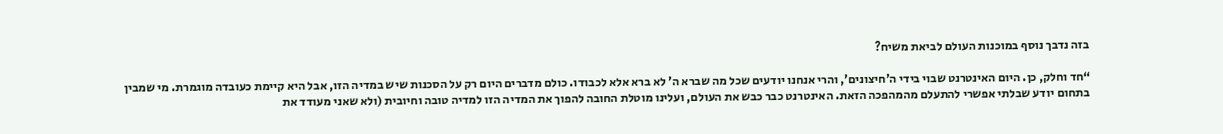בזה נדבך נוסף במוכנות העולם לביאת משיח?

“חד וחלק, כן. היום האינטרנט שבוי בידי ה’חיצונים’, והרי אנחנו יודעים שכל מה שברא ה’ לא ברא אלא לכבודו. כולם מדברים היום רק על הסכנות שיש במדיה הזו, אבל היא קיימת כעובדה מוגמרת. מי שמבין בתחום יודע שבלתי אפשרי להתעלם מהמהפכה הזאת. האינטרנט כבר כבש את העולם, ועלינו מוטלת החובה להפוך את המדיה הזו למדיה טובה וחיובית (ולא שאני מעודד את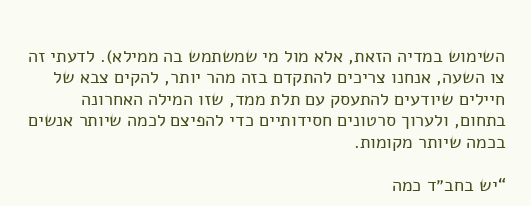השימוש במדיה הזאת, אלא מול מי שמשתמש בה ממילא). לדעתי זה צו השעה, אנחנו צריכים להתקדם בזה מהר יותר, להקים צבא של חיילים שיודעים להתעסק עם תלת ממד, שזו המילה האחרונה בתחום, ולערוך סרטונים חסידותיים כדי להפיצם לכמה שיותר אנשים בכמה שיותר מקומות.

“יש בחב״ד כמה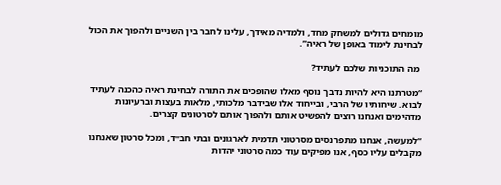מומחים גדולים למשחק מחד, ולמדיה מאידך, עלינו לחבר בין השניים ולהפוך את הכול לבחינת לימוד באופן של ראיה”.

 מה התוכניות שלכם לעתיד?

“מטרתנו היא להיות נדבך נוסף מאלו שהופכים את התורה לבחינת ראיה כהכנה לעתיד לבוא. שיחותיו של הרבי, ובייחוד אלו שבידבר מלכותי, מלאות בעצות וברעיונות מדהימים ואנחנו רוצים להפשיט אותם ולהפוך אותם לסרטונים קצרים.

“למעשה, אנחנו מתפרנסים מסרטוני תדמית לארגונים ובתי חב״ד, ומכל סרטון שאנחנו מקבלים עליו כסף, אנו מפיקים עוד כמה סרטוני יהדות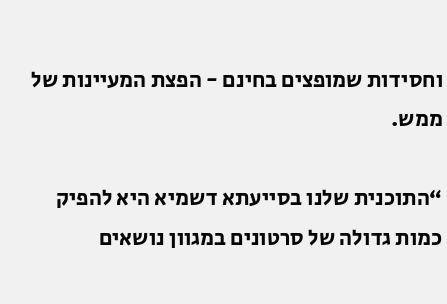וחסידות שמופצים בחינם - הפצת המעיינות של ממש.

“התוכנית שלנו בסייעתא דשמיא היא להפיק כמות גדולה של סרטונים במגוון נושאים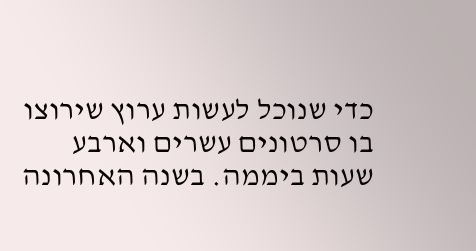כדי שנוכל לעשות ערוץ שירוצו בו סרטונים עשרים וארבע שעות ביממה. בשנה האחרונה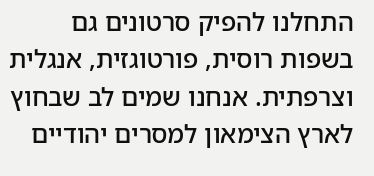התחלנו להפיק סרטונים גם בשפות רוסית, פורטוגזית, אנגלית וצרפתית. אנחנו שמים לב שבחוץ לארץ הצימאון למסרים יהודיים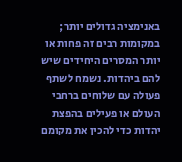באנימציה גדולים יותר; במקומות רבים זה פחות או יותר המסרים היחידים שיש להם ביהדות. נשמח לשתף פעולה עם שלוחים ברחבי העולם או פעילים בהפצת יהדות כדי להכין את מקומם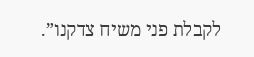לקבלת פני משיח צדקנו”.